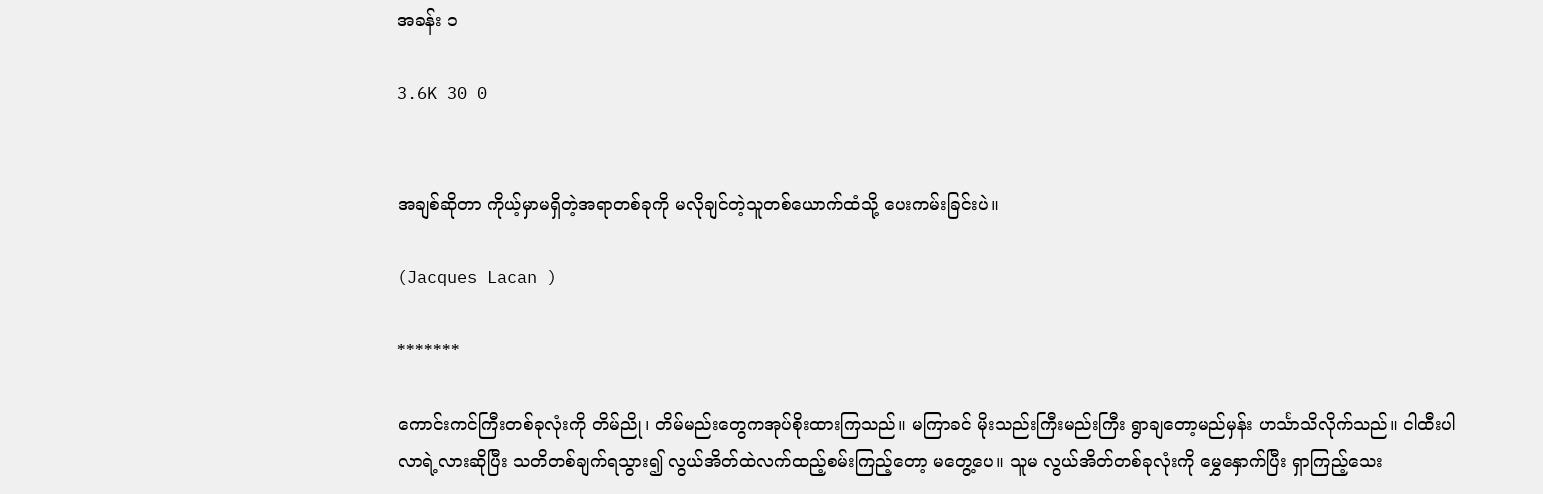အခန်း ၁

3.6K 30 0


အချစ်ဆိုတာ ကိုယ့်မှာမရှိတဲ့အရာတစ်ခုကို မလိုချင်တဲ့သူတစ်ယောက်ထံသို့ ပေးကမ်းခြင်းပဲ။

(Jacques Lacan )

*******

ကောင်းကင်ကြီးတစ်ခုလုံးကို တိမ်ညို၊ တိမ်မည်းတွေကအုပ်စိုးထားကြသည်။ မကြာခင် မိုးသည်းကြီးမည်းကြီး ရွာချတော့မည်မှန်း ဟင်္သာသိလိုက်သည်။ ငါထီးပါလာရဲ့လားဆိုပြီး သတိတစ်ချက်ရသွား၍ လွယ်အိတ်ထဲလက်ထည့်စမ်းကြည့်တော့ မတွေ့ပေ။ သူမ လွယ်အိတ်တစ်ခုလုံးကို မွှေနှောက်ပြီး ရှာကြည့်သေး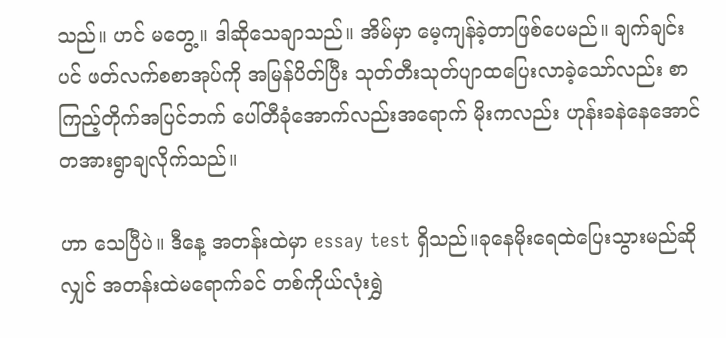သည်။ ဟင် မတွေ့။ ဒါဆိုသေချာသည်။ အိမ်မှာ မေ့ကျန်ခဲ့တာဖြစ်ပေမည်။ ချက်ချင်းပင် ဖတ်လက်စစာအုပ်ကို အမြန်ပိတ်ပြီး သုတ်တီးသုတ်ပျာထပြေးလာခဲ့သော်လည်း စာကြည့်တိုက်အပြင်ဘက် ပေါ်တီခုံအောက်လည်းအရောက် မိုးကလည်း ဟုန်းခနဲနေအောင် တအားရွာချလိုက်သည်။

ဟာ သေပြီပဲ။ ဒီနေ့ အတန်းထဲမှာ essay test ရှိသည်။ခုနေမိုးရေထဲပြေးသွားမည်ဆိုလျှင် အတန်းထဲမရောက်ခင် တစ်ကိုယ်လုံးရွှဲ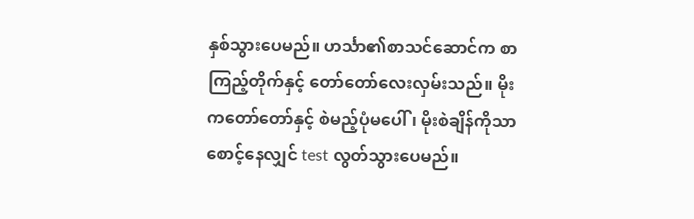နှစ်သွားပေမည်။ ဟင်္သာ၏စာသင်ဆောင်က စာကြည့်တိုက်နှင့် တော်တော်လေးလှမ်းသည်။ မိုးကတော်တော်နှင့် စဲမည့်ပုံမပေါ်၊ မိုးစဲချိန်ကိုသာစောင့်နေလျှင် test လွတ်သွားပေမည်။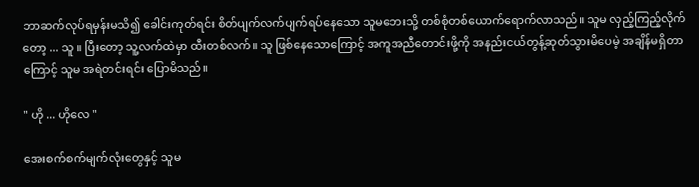ဘာဆက်လုပ်ရမှန်းမသိ၍ ခေါင်းကုတ်ရင်း စိတ်ပျက်လက်ပျက်ရပ်နေသော သူမဘေးသို့ တစ်စုံတစ်ယောက်ရောက်လာသည်။ သူမ လှည့်ကြည့်လိုက်တော့ ... သူ ။ ပြီးတော့ သူ့လက်ထဲမှာ ထီးတစ်လက်။ သူ ဖြစ်နေသောကြောင့် အကူအညီတောင်းဖို့ကို အနည်းငယ်တွန့်ဆုတ်သွားမိပေမဲ့ အချိန်မရှိတာကြောင့် သူမ အရဲတင်းရင်း ပြောမိသည်။

" ဟို ... ဟိုလေ "

အေးစက်စက်မျက်လုံးတွေနှင့် သူမ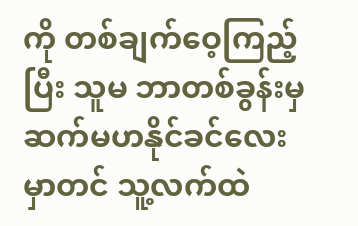ကို တစ်ချက်ဝေ့ကြည့်ပြီး သူမ ဘာတစ်ခွန်းမှဆက်မဟနိုင်ခင်လေးမှာတင် သူ့လက်ထဲ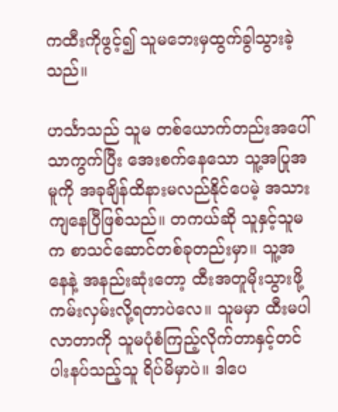ကထီးကိုဖွင့်၍ သူမဘေးမှထွက်ခွါသွားခဲ့သည်။

ဟင်္သာသည် သူမ တစ်ယောက်တည်းအပေါ်သာကွက်ပြီး အေးစက်နေသော သူ့အပြုအမူကို အခုချိန်ထိနားမလည်နိုင်ပေမဲ့ အသားကျနေပြီဖြစ်သည်။ တကယ်ဆို သူနှင့်သူမက စာသင်ဆောင်တစ်ခုတည်းမှာ။ သူ့အနေနဲ့ အနည်းဆုံးတော့ ထီးအတူမိုးသွားဖို့ ကမ်းလှမ်းလို့ရတာပဲလေ။ သူမမှာ ထီးမပါလာတာကို သူမပုံစံကြည့်လိုက်တာနှင့်တင် ပါးနပ်သည့်သူ ရိပ်မိမှာပဲ။ ဒါပေ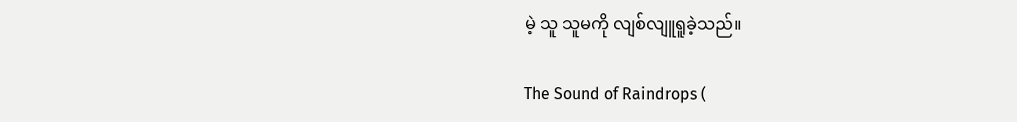မဲ့ သူ သူမကို လျစ်လျူရူခဲ့သည်။

The Sound of Raindrops (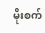မိုးစက်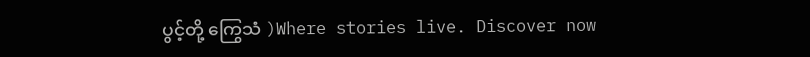ပွင့်တို့ ကြွေသံ )Where stories live. Discover now